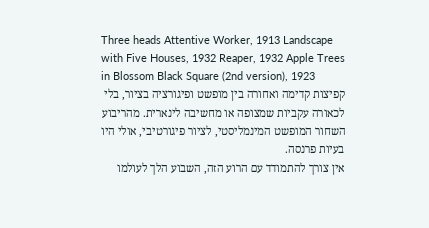Three heads Attentive Worker, 1913 Landscape with Five Houses, 1932 Reaper, 1932 Apple Trees in Blossom Black Square (2nd version), 1923
קפיצות קדימה ואחורה בין מופשט ופיגורציה בציור, בלי לכאורה עקביות שמצופה או מחשיבה לינארית. מהריבוע השחור המופשט המינמליסטי, לציור פיגורטיבי, אולי היו בעיות פרנסה.
אין צורך להתמודד עם הרוע הזה, השבוע הלך לעולמו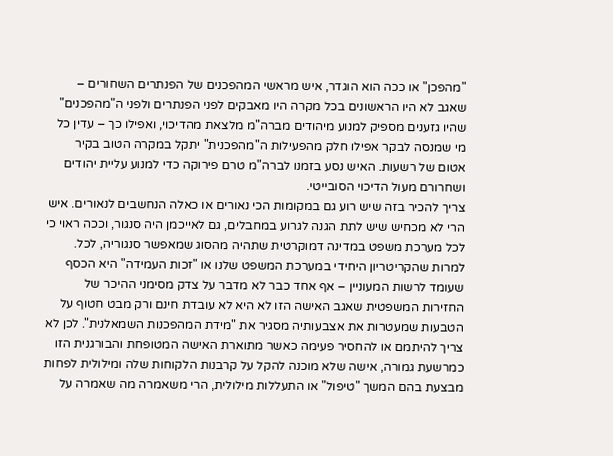"מהפכן" או ככה הוא הוגדר, איש מראשי המהפכנים של הפנתרים השחורים – שאגב לא היו הראשונים בכל מקרה היו מאבקים לפני הפנתרים ולפני ה"מהפכנים" שהיו גזענים מספיק למנוע מיהודים מברה"מ מלצאת מהדיכוי, ואפילו כך – עדין כל מי שמנסה לבקר אפילו חלק מהפעילות ה"מהפכנית" יתקל במקרה הטוב בקיר אטום של רשעות. האיש נסע בזמנו לברה"מ טרם פירוקה כדי למנוע עליית יהודים ושחרורם מעול הדיכוי הסובייטי.
צריך להכיר בזה שיש רוע גם במקומות הכי נאורים או כאלה הנחשבים לנאורים. איש הרי לא מכחיש שיש לתת הגנה לגרוע במחבלים, גם לאייכמן היה סנגור, וככה ראוי כי לכל מערכת משפט במדינה דמוקרטית שתהיה מהסוג שמאפשר סנגוריה, לכל. למרות שהקריטריון היחידי במערכת המשפט שלנו או "זכות העמידה" היא הכסף שעומד לרשות המעוניין – אף אחד כבר לא מדבר על צדק מסימני ההיכר של החזירות המשפטית שאגב האישה הזו לא היא לא עובדת חינם ורק מבט חטוף על הטבעות שמעטרות את אצבעותיה מסגיר את "מידת המהפכנות השמאלנית". לכן לא צריך להיתמם או להחסיר פעימה כאשר מתוארת האישה המטופחת והבורגנית הזו כמרשעת גמורה, אישה שלא מוכנה להקל על קרבנות הלקוחות שלה ומילולית לפחות מבצעת בהם המשך "טיפול" או התעללות מילולית, הרי משאמרה מה שאמרה על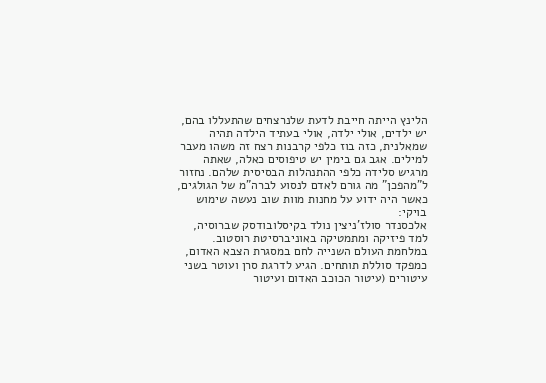הלינץ הייתה חייבת לדעת שלנרצחים שהתעללו בהם, יש ילדים, אולי ילדה, אולי בעתיד הילדה תהיה שמאלנית, כזה בוז כלפי קרבנות רצח זה משהו מעבר למילים. אגב גם בימין יש טיפוסים כאלה, שאתה מרגיש סלידה כלפי ההתנהלות הבסיסית שלהם. נחזור ל"מהפכן" מה גורם לאדם לנסוע לברה"מ של הגולגים, כאשר היה ידוע על מחנות מוות שוב נעשה שימוש בויקי:
אלכסנדר סולז'ניצין נולד בקיסלובודסק שברוסיה, למד פיזיקה ומתמטיקה באוניברסיטת רוסטוב. במלחמת העולם השנייה לחם במסגרת הצבא האדום, כמפקד סוללת תותחים. הגיע לדרגת סרן ועוטר בשני עיטורים (עיטור הכוכב האדום ועיטור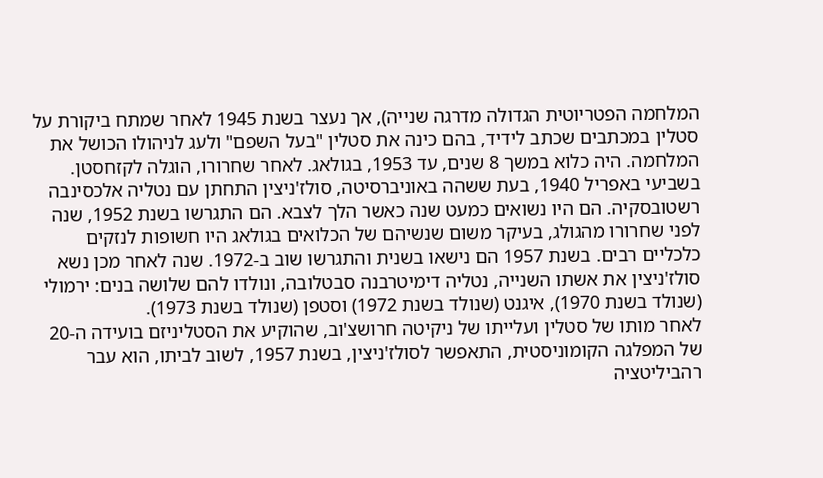המלחמה הפטריוטית הגדולה מדרגה שנייה), אך נעצר בשנת 1945 לאחר שמתח ביקורת על סטלין במכתבים שכתב לידיד, בהם כינה את סטלין "בעל השפם" ולעג לניהולו הכושל את המלחמה. היה כלוא במשך 8 שנים, עד 1953, בגולאג. לאחר שחרורו, הוגלה לקזחסטן.
בשביעי באפריל 1940, בעת ששהה באוניברסיטה, סולז'ניצין התחתן עם נטליה אלכסינבה רשטובסקיה. הם היו נשואים כמעט שנה כאשר הלך לצבא. הם התגרשו בשנת 1952, שנה לפני שחרורו מהגולג, בעיקר משום שנשיהם של הכלואים בגולאג היו חשופות לנזקים כלכליים רבים. בשנת 1957 הם נישאו בשנית והתגרשו שוב ב-1972. שנה לאחר מכן נשא סולז'ניצין את אשתו השנייה, נטליה דימיטרבנה סבטלובה, ונולדו להם שלושה בנים: ירמולי (שנולד בשנת 1970), איגנט (שנולד בשנת 1972) וסטפן (שנולד בשנת 1973).
לאחר מותו של סטלין ועלייתו של ניקיטה חרושצ'וב, שהוקיע את הסטליניזם בועידה ה-20 של המפלגה הקומוניסטית, התאפשר לסולז'ניצין, בשנת 1957, לשוב לביתו, הוא עבר רהביליטציה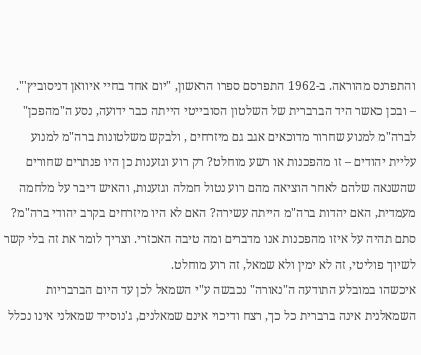והתפרנס מהוראה. ב-1962 התפרסם ספרו הראשון, "יום אחד בחיי איוואן דניסוביץ'".
– ובכן כאשר היד הברברית של השלטון הסובייטי הייתה כבר ידועה, נסע ה"מהפכן" לברה"מ למנוע שחרור מדוכאים אגב גם מיזרחים , ולבקש משלטונות ברה"מ למנוע עליית יהודים – זו מהפכנות או רשע מוחלט? רק רוע וגזענות כן היו פנתרים שחורים שהשנאה שלהם לאחר הוציאה מהם רוע נטול חמלה וגזענות, והאיש דיבר על מלחמה מעמדית, האם יהדות ברה"מ הייתה עשירה? האם לא היו מיזרחים בקרב יהודי ברה"מ? סתם תהיה על איזו מהפכנות אנו מדברים ומה טיבה האכזרי. וצריך לומר את זה בלי קשר לשיוך פוליטי, זה לא ימין ולא שמאל, זה רוע מוחלט.
איכשהו במובלע התודעה ה"נאורה" נכבשה ע"י השמאל לכן עד היום הברבריות השמאלנית אינה ברברית כל כך, רצח ודיכוי אינם שמאלנים, ג'נוסייד שמאלני אינו נכלל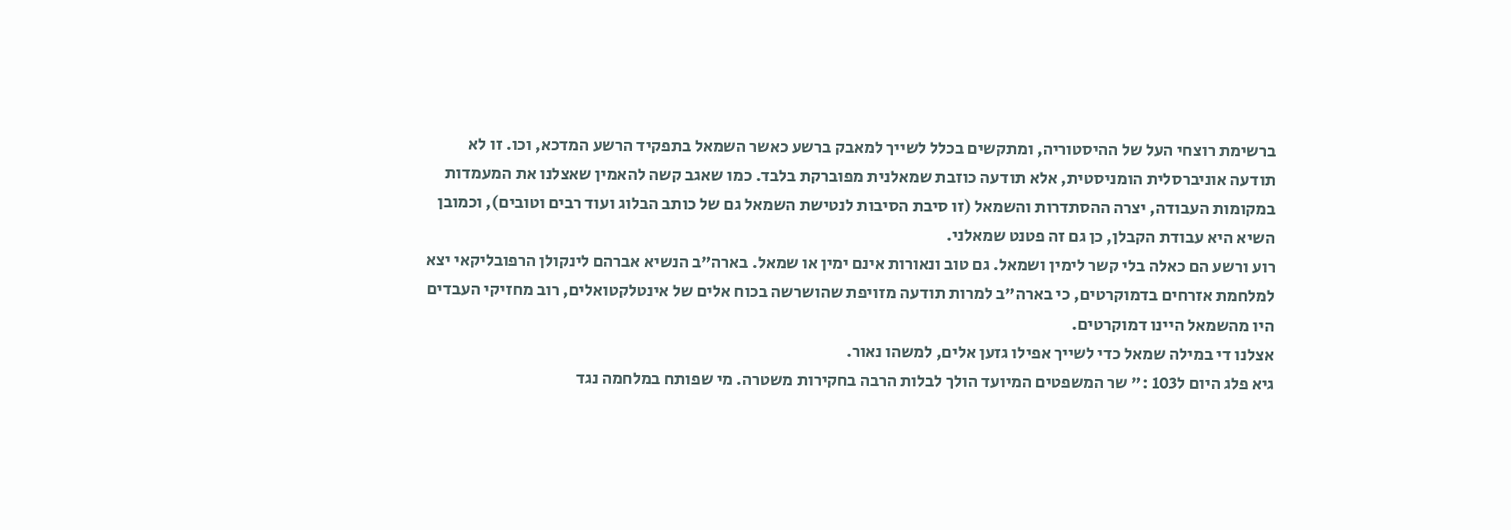ברשימת רוצחי העל של ההיסטוריה, ומתקשים בכלל לשייך למאבק ברשע כאשר השמאל בתפקיד הרשע המדכא, וכו. זו לא תודעה אוניברסלית הומניסטית, אלא תודעה כוזבת שמאלנית מפוברקת בלבד. כמו שאגב קשה להאמין שאצלנו את המעמדות במקומות העבודה, יצרה ההסתדרות והשמאל (זו סיבת הסיבות לנטישת השמאל גם של כותב הבלוג ועוד רבים וטובים), וכמובן השיא היא עבודת הקבלן, כן גם זה פטנט שמאלני.
רוע ורשע הם כאלה בלי קשר לימין ושמאל. גם טוב ונאורות אינם ימין או שמאל. בארה"ב הנשיא אברהם לינקולן הרפובליקאי יצא למלחמת אזרחים בדמוקרטים, כי בארה"ב למרות תודעה מזויפת שהושרשה בכוח אלים של אינטלקטואלים, רוב מחזיקי העבדים היו מהשמאל היינו דמוקרטים.
אצלנו די במילה שמאל כדי לשייך אפילו גזען אלים, למשהו נאור.
גיא פלג היום ל103 :" שר המשפטים המיועד הולך לבלות הרבה בחקירות משטרה. מי שפותח במלחמה נגד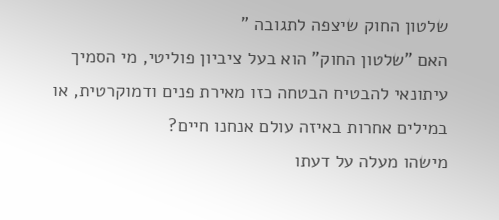שלטון החוק שיצפה לתגובה "
האם "שלטון החוק" הוא בעל ציביון פוליטי, מי הסמיך עיתונאי להבטיח הבטחה כזו מאירת פנים ודמוקרטית, או במילים אחרות באיזה עולם אנחנו חיים?
מישהו מעלה על דעתו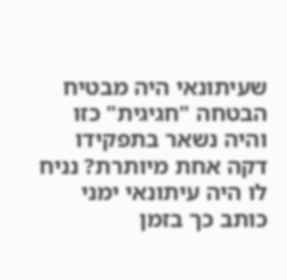שעיתונאי היה מבטיח הבטחה "חגיגית" כזו והיה נשאר בתפקידו דקה אחת מיותרת? נניח לו היה עיתונאי ימני כותב כך בזמן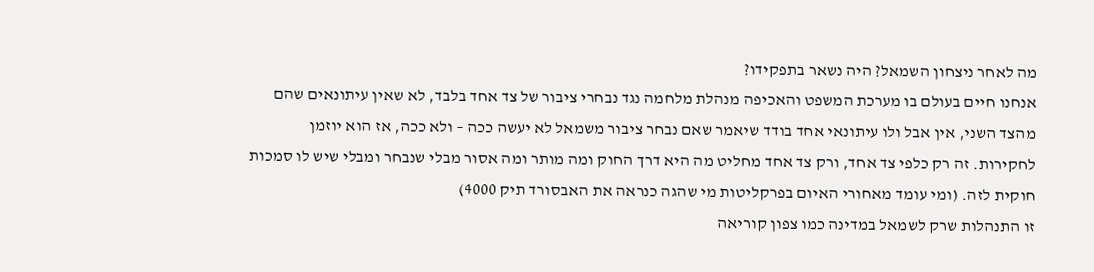מה לאחר ניצחון השמאל? היה נשאר בתפקידו?
אנחנו חיים בעולם בו מערכת המשפט והאכיפה מנהלת מלחמה נגד נבחרי ציבור של צד אחד בלבד, לא שאין עיתונאים שהם מהצד השני, אין אבל ולו עיתונאי אחד בודד שיאמר שאם נבחר ציבור משמאל לא יעשה ככה – ולא ככה, אז הוא יוזמן לחקירות. זה רק כלפי צד אחד, ורק צד אחד מחליט מה היא דרך החוק ומה מותר ומה אסור מבלי שנבחר ומבלי שיש לו סמכות חוקית לזה. (ומי עומד מאחורי האיום בפרקליטות מי שהגה כנראה את האבסורד תיק 4000)
זו התנהלות שרק לשמאל במדינה כמו צפון קוריאה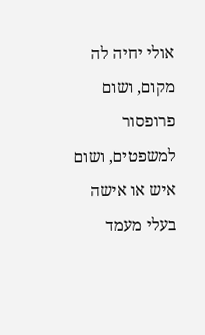אולי יחיה לה מקום, ושום פרופסור למשפטים, ושום איש או אישה בעלי מעמד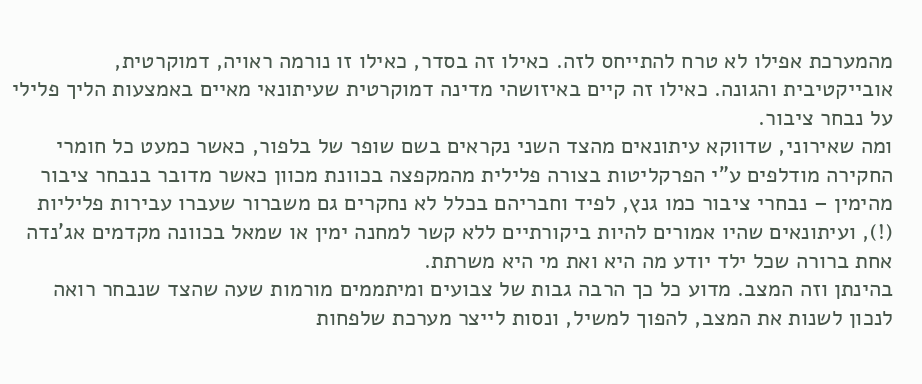מהמערכת אפילו לא טרח להתייחס לזה. כאילו זה בסדר, כאילו זו נורמה ראויה, דמוקרטית, אובייקטיבית והגונה. כאילו זה קיים באיזושהי מדינה דמוקרטית שעיתונאי מאיים באמצעות הליך פלילי על נבחר ציבור.
ומה שאירוני, שדווקא עיתונאים מהצד השני נקראים בשם שופר של בלפור, כאשר כמעט כל חומרי החקירה מודלפים ע"י הפרקליטות בצורה פלילית מהמקפצה בכוונת מכוון כאשר מדובר בנבחר ציבור מהימין – נבחרי ציבור כמו גנץ, לפיד וחבריהם בכלל לא נחקרים גם משברור שעברו עבירות פליליות (!), ועיתונאים שהיו אמורים להיות ביקורתיים ללא קשר למחנה ימין או שמאל בכוונה מקדמים אג'נדה אחת ברורה שכל ילד יודע מה היא ואת מי היא משרתת.
בהינתן וזה המצב. מדוע כל כך הרבה גבות של צבועים ומיתממים מורמות שעה שהצד שנבחר רואה לנכון לשנות את המצב, להפוך למשיל, ונסות לייצר מערכת שלפחות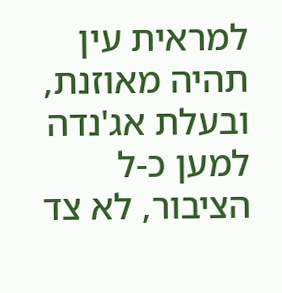למראית עין תהיה מאוזנת, ובעלת אג'נדה למען כ-ל הציבור, לא צד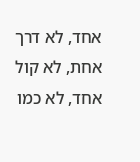אחד, לא דרך אחת, לא קול אחד, לא כמו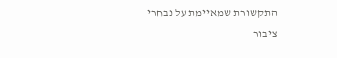התקשורת שמאיימת על נבחרי ציבור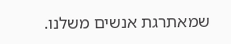שמאתרגת אנשים משלנו.